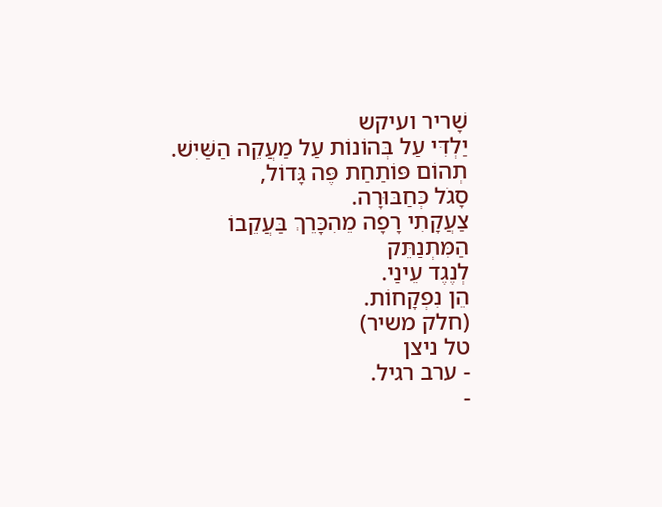שָׁריר ועיקש
יַלְדִּי עַל בְּהוֹנוֹת עַל מַעֲקֵה הַשַּׁיִשׁ.
תְהוֹם פּוֹתַחַת פֶּה גָּדוֹל,
סָגֹל כְּחַבּוּרָה.
צַעֲקָתִי רָפָה מֵהִכָּרֵךְ בַּעֲקֵבוֹ
הַמִּתְנַתֵּק
לְנֶגֶד עֵינַי.
הֵן נִפְקָחוֹת.
(חלק משיר)
טל ניצן
- ערב רגיל.
-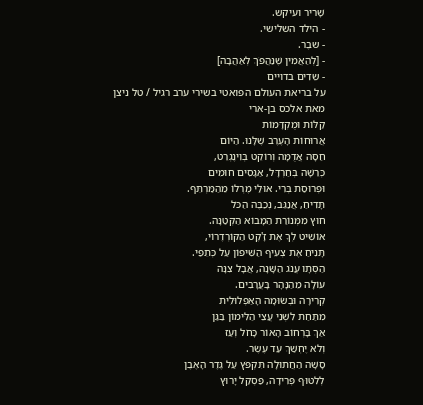שָׁריר ועיקש.
- הילד השלישי.
- שבֶר.
- [לְהַאֲמִין שֶׁנַּהֲפֹךְ לְאַהֲבָה]
- שֵדִים בדויים
על בריאת העולם הפואטי בשירי ערב רגיל / טל ניצן
מאת אלכס בן-ארי
קַלּוֹת וּמֻקְדָּמוֹת
אֲרוּחוֹת הָעֶרֶב שֶׁלָּנוּ. הַיּוֹם
חַסָּה אֲדֻמָּה וְרוֹקֵט בְּוִינֶגְרֵט,
כְּרֵשָׁה בְּחַרְדָּל, אַגָּסִים חוּמִים
וּפְרוּסַת בְּרִי. אוּלַי מֶרְלוֹ מֵהַמַּרְתֵּף.
תָּדִיחַ, אֲנַגֵּב, נְכַבֶּה הַכֹּל
חוּץ מִמְּנוֹרַת הַמָּבוֹא הַקְּטַנָּה.
אוֹשִׁיט לְךָ אֶת זָ'קֶט הַקּוֹרְדֶרוֹי,
תָּנִיחַ אֶת צְעִיף הַשִּׁיפוֹן עַל כְּתֵפַי.
הַסְּתָו עֲנֹג הַשָּׁנָה, אֲבָל צִנָּה
עוֹלָה מֵהַנָּהָר בָּעֲרָבִים.
קְרִירָה וּבְשׂוּמָה הָאַפְלוּלִית
מִתַּחַת לִשְׁנֵי עֲצֵי הַלִּימוֹן בַּגַּן
אַךְ בָּרְחוֹב הָאוֹר כָּחֹל וְעַז
וְלֹא יֶחְשַׁךְ עַד עֶשֶׂר.
סָשָׁה הַחֲתוּלָה תִּקְפֹּץ עַל גֶּדֶר הָאֶבֶן
לְלִטּוּף פְּרִידָה, פַּסְקַל יָרוּץ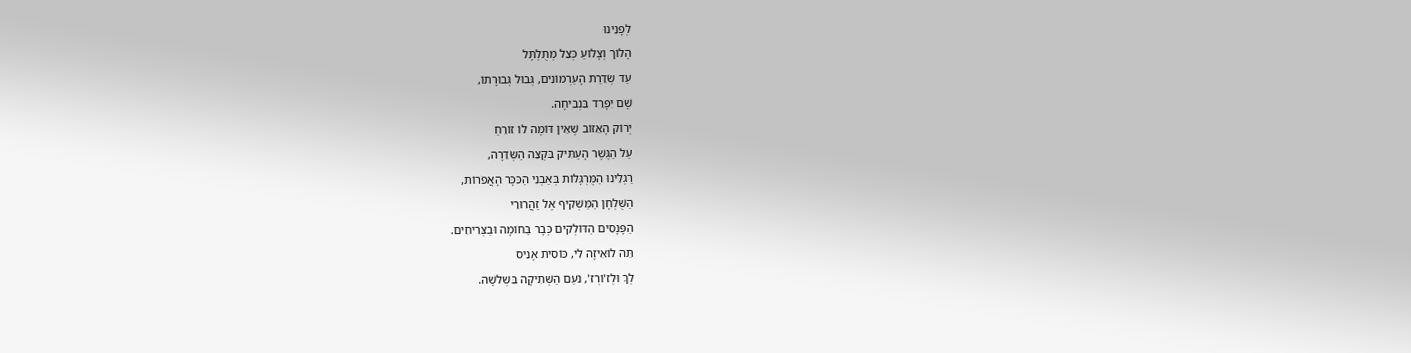לְפָנֵינוּ
הָלוֹך וְצָלוֹעַ כְּצֵל מְתֻלְתָּל
עַד שְׂדֵרַת הָעַרְמוֹנִים, גְּבוּל גְּבוּרָתוֹ,
שָׁם יִפָּרֵד בִּנְבִיחָה.
יְרוֹק הָאֵזוֹב שֶׁאֵין דּוֹמֶה לוֹ זוֹרֵחַ
עַל הַגֶּשֶׁר הָעַתִּיק בִּקְצֵה הַשְּׂדֵרָה,
רַגְלֵינוּ הַמֻּרְגָּלוֹת בְּאַבְנֵי הַכִּכָּר הָאֲפֹרוֹת,
הַשֻּׁלְחָן הַמַּשְׁקִיף אֶל זַהֲרוּרֵי
הַפָּנָסִים הַדּוֹלְקִים כְּבָר בַּחוֹמָה וּבַצְּרִיחִים.
תֵּה לוּאִיזָה לִי, כּוֹסִית אָנִיס
לְךָ וּלְז'וֹרְז', נֹעַם הַשְּׁתִיקָה בִּשְׁלשָׁה.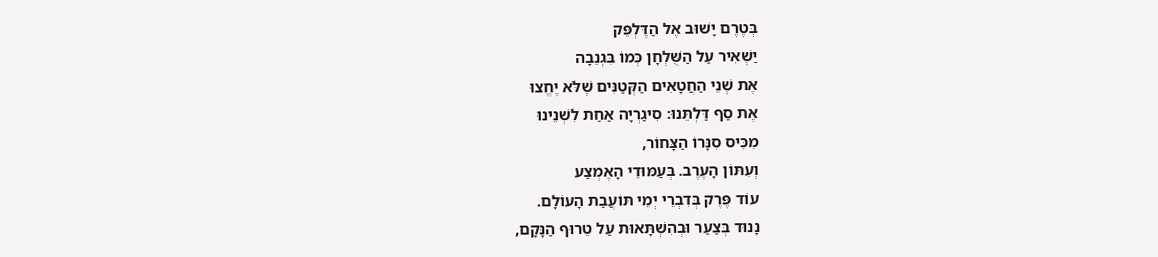בְּטֶרֶם יָשׁוּב אֶל הַדֶּלְפֵּק
יַשְׁאִיר עַל הַשֻּׁלְחָן כְּמוֹ בִּגְנֵבָה
אֶת שְׁנֵי הַחֲטָאִים הַקְּטַנִּים שֶׁלֹּא יֶחֱצוּ
אֶת סַף דַּלְתֵּנוּ: סִיגַרְיָה אַחַת לִשְׁנֵינוּ
מִכִּיס סִנָּרוֹ הַצָּחוֹר,
וְעִתּוֹן הָעֶרֶב. בְּעַמּוּדֵי הָאֶמְצַע
עוֹד פֶּרֶק בְּדִבְרֵי יְמֵי תּוֹעֲבַת הָעוֹלָם.
נָנוּד בְּצַעַר וּבְהִשְׁתָּאוּת עַל טֵרוּף הַנָּקָם,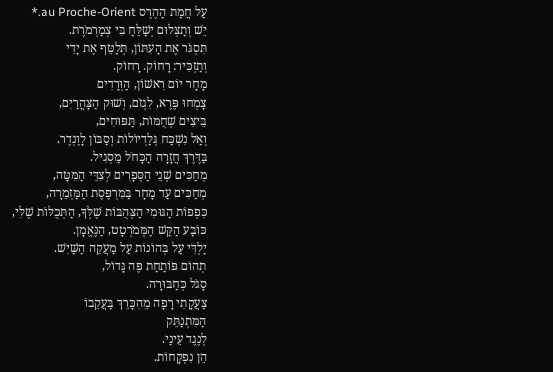עַל חֲמַת הַהֶרֶס au Proche-Orient.*
יֵשׁ וְתַצְלוּם יְשַׁלֵּחַ בִּי צְמַרְמֹרֶת.
תִּסְגֹּר אֶת הָעִתּוֹן, תְּלַטֵּף אֶת יָדִי
וְתַזְכִּיר: רָחוֹק. רָחוֹק.
מָחָר יוֹם רִאשׁוֹן, הַוְּרָדִים
צָמְחוּ פֶּרֶא, לִגְזֹם, וְשׁוּק הַצָּהֳרַיִם,
בֵּיצִים שְׁחֻמּוֹת, תַּפּוּחִים,
וְאַל נִשְׁכַּח גְּלַדְיוֹלוֹת וְסַבּוֹן לָוֶנְדֶר.
בַּדֶּרֶךְ חֲזָרָה הַכָּחֹל מַסְגִיל.
מְחַכִּים שְׁנֵי הַסְּפָרִים לְצִדֵּי הַמִּטָּה,
מְחַכִּים עַד מָחָר בַּמִּרְפֶּסֶת הַמַּזְמֵרָה,
כִּפְפוֹת הַגּוּמִי הַצְּהֻבּוֹת שֶׁלְּךָ, הַתְּכֻלּוֹת שֶׁלִּי,
כּוֹבַע הַקַּשׁ הַמְּמֹרְטָט, הַנֶּאֱמָן.
יַלְדִּי עַל בְּהוֹנוֹת עַל מַעֲקֵה הַשַּׁיִשׁ.
תְהוֹם פּוֹתַחַת פֶּה גָּדוֹל,
סָגֹל כְּחַבּוּרָה.
צַעֲקָתִי רָפָה מֵהִכָּרֵךְ בַּעֲקֵבוֹ
הַמִּתְנַתֵּק
לְנֶגֶד עֵינַי.
הֵן נִפְקָחוֹת.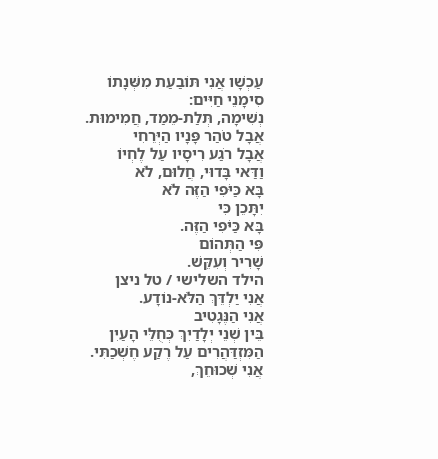עַכְשָׁו אֲנִי תּוֹבַעַת מִשְּׁנָתוֹ
סִימָנֵי חַיִּים:
נְשִׁימָה, תְּלַת-מֵמַד, חֲמִימוּת.
אֲבָל טֹהַר פָּנָיו הַיְּרֵחִי
אֲבָל רֹגַע רִיסָיו עַל לֶחְיוֹ
וַדַּאי בָּדוּי, חֲלוּם, לֹא
בָּא כַּיֹּפִי הַזֶּה לֹא
יִתָּכֵן כִּי
בָּא כַּיֹּפִי הַזֶּה.
פִּי הַתְּהוֹם
שָׁרִיר וְעִקֵּשׁ.
הילד השלישי / טל ניצן
אֲנִי יַלְדֵּךְ הַלֹּא-נוֹדָע.
אֲנִי הַנֶּגָטִיב
בֵּין שְׁנֵי יְלָדַיִךְ כְּחֻלֵּי הָעַיִן
הַמִּזְדַּהֲרִים עַל רֶקַע חֶשְׁכַתִּי.
אֲנִי שְׁכוּחֵךְ,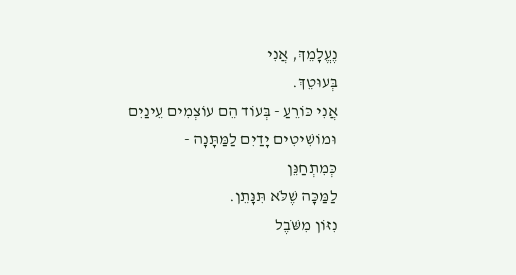נֶעֱלָמֵךְ, אֲנִי
בְּעוּטֵךְ.
אֲנִי כּוֹרֵעַ - בְּעוֹד הֵם עוֹצְמִים עֵינַיִם
וּמוֹשִׁיטִים יָדַיִם לַמַּתָּנָה -
כְּמִתְחַנֵּן
לַמַּכָּה שֶׁלֹּא תִּנָּתֵן.
נִזּוֹן מִשֹּׁבֶל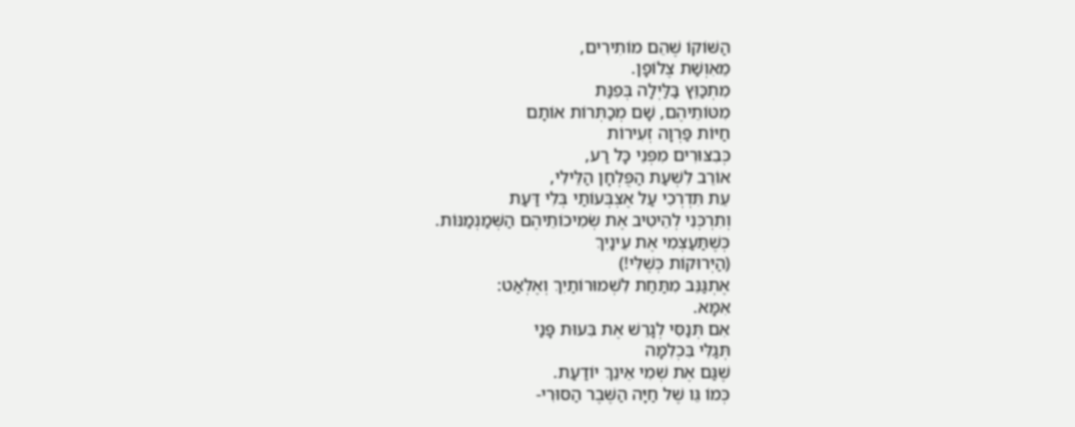הַשּׁוֹקוֹ שֶׁהֵם מוֹתִירִים,
מֵאִוְשַׁת צֶלוֹפָן.
מִתְכַּוֵּץ בַּלַּיְלָה בְּפִנַּת
מִטּוֹתֵיהֶם, שָׁם מְכַתְּרוֹת אוֹתָם
חַיּוֹת פַּרְוָה זְעִירוֹת
כְּבִצּוּרִים מִפְּנֵי כָּל רַע,
אוֹרֵב לִשְׁעַת הַפֻּלְחָן הַלֵּילִי,
עֵת תִּדְרְכִי עַל אֶצְבְּעוֹתַי בְּלִי דַּעַת
וְתִרְכְּנִי לְהֵיטִיב אֶת שְׂמִיכוֹתֵיהֶם הַשְּׁמַנְמַנּוֹת.
כְּשֶׁתַּעַצְמִי אֶת עֵינַיִךְ
(הַיְּרוּקוֹת כְּשֶׁלִּי!)
אֶתְגַּנֵּב מִתַּחַת לִשְׁמוּרוֹתַיִךְ וְאֶלְאַט:
אִמָּא.
אִם תְּנַסִּי לְגָרֵשׁ אֶת בִּעוּת פָּנַי
תְּגַלִּי בִּכְלִמָּה
שֶׁגַּם אֶת שְׁמִי אֵינֵךְ יוֹדַעַת.
כְּמוֹ גֵּו שֶׁל חַיָּה הַשֶּׁבֶר הַסּוּרִי-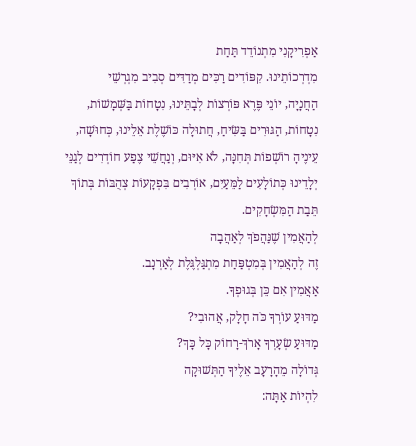אַפְרִיקָנִי מִתְנוֹדֵד תַּחַת
מִדְרְכוֹתֵינוּ. קִפּוֹדִים רַכִּים מְדַדִּים סְבִיב מִגְרְשֵׁי
הַחֲנָיָה, יוֹנֵי פֶּרֶא פּוֹרְצוֹת לְבָתֵּינוּ, נִטָחוֹת בַּשְּׁמָשׁוֹת,
נִטָחוֹת, הַגּוּרִים בַּשִּׂיחַ, חֲתוּלָה כּוֹשֶׁלֶת אֵלֵינוּ, כְּחוּשָׁה,
עֵינֶיהָ רוֹשְׁפוֹת תְּחִנָּה, לֹא אִיּוּם, וְנַחֲשֵׁי צֶפַע חוֹדְרִים לְגַנֵּי
יְלָדֵינוּ כְּתוֹלָעִים לַמֵּעַיִם, אוֹרְבִים בִּפְקָעוֹת צְהֻבּוֹת בְּתוֹךְ
תֵּבַת הַמִּשְׂחָקִים.
לְהַאֲמִין שֶׁנַּהֲפֹךְ לְאַהֲבָה
זֶה לְהַאֲמִין בְּמִטְפַּחַת מִתְגַּלְגֶּלֶת לְאַרְנָב.
אַאֲמִין אִם כֵּן בְּגוּפְךָ.
מַדּוּעַ עוֹרְךָ כֹּה חָלָק, אֲהוּבִי?
מַדּוּעַ שְׂעָרְךָ אָרֹךְ-רָחוֹק כָּל כָּךְ?
גְּדוֹלָה מֵהָרָעָב אֵלֶיךָ הַתְּשׁוּקָה
לִהְיוֹת אַתָּה: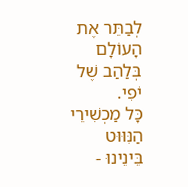לְבַתֵּר אֶת הָעוֹלָם
בְּלַהַב שֶׁל יֹפִי.
כָּל מַכְשִׁירֵי הַנִּוּוּט בֵּינֵינוּ -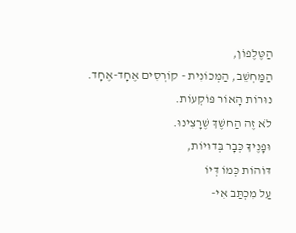הַטֶּלֶפוֹן,
הַמַּחְשֵׁב, הַמְּכוֹנִית - קוֹרְסִים אֶחָד-אֶחָד.
נוּרוֹת הָאוֹר פּוֹקְעוֹת.
לֹא זֶה הַחשֶׁךְ שֶׁרָצִינוּ.
וּפָנֶיךָ כְּבָר בְּדוּיוֹת,
דּוֹהוֹת כְּמוֹ דְּיוֹ
עַל מִכְתַּב אִי-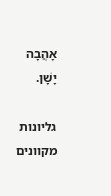אָהֲבָה יָשָׁן.

גליונות מקוונים